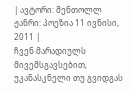| ავტორი: მენთოლლ ჟანრი: პოეზია 11 ივნისი, 2011 |
ჩვენ მარადიულს მივემსგავსებით, უკანასკნელი თუ გვიდგას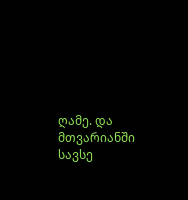ღამე. და მთვარიანში სავსე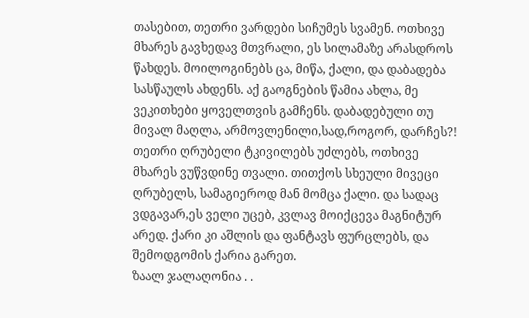თასებით, თეთრი ვარდები სიჩუმეს სვამენ. ოთხივე მხარეს გავხედავ მთვრალი, ეს სილამაზე არასდროს წახდეს. მოილოგინებს ცა, მიწა, ქალი, და დაბადება სასწაულს ახდენს. აქ გაოგნების წამია ახლა, მე ვეკითხები ყოველთვის გამჩენს. დაბადებული თუ მივალ მაღლა, არმოვლენილი,სად,როგორ, დარჩეს?! თეთრი ღრუბელი ტკივილებს უძლებს, ოთხივე მხარეს ვუწვდინე თვალი. თითქოს სხეული მივეცი ღრუბელს, სამაგიეროდ მან მომცა ქალი. და სადაც ვდგავარ,ეს ველი უცებ, კვლავ მოიქცევა მაგნიტურ არედ. ქარი კი აშლის და ფანტავს ფურცლებს, და შემოდგომის ქარია გარეთ.
ზაალ ჯალაღონია . .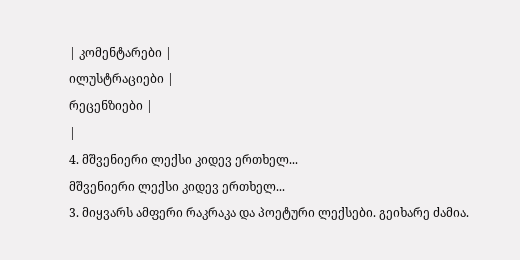| კომენტარები |
ილუსტრაციები |
რეცენზიები |
|
4. მშვენიერი ლექსი კიდევ ერთხელ...
მშვენიერი ლექსი კიდევ ერთხელ...
3. მიყვარს ამფერი რაკრაკა და პოეტური ლექსები. გეიხარე ძამია.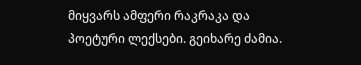მიყვარს ამფერი რაკრაკა და პოეტური ლექსები. გეიხარე ძამია.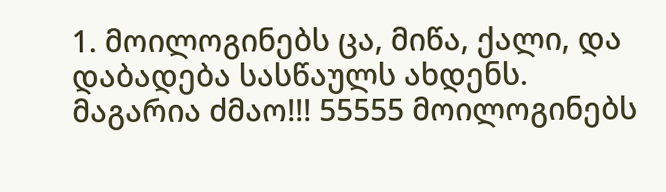1. მოილოგინებს ცა, მიწა, ქალი, და დაბადება სასწაულს ახდენს.
მაგარია ძმაო!!! 55555 მოილოგინებს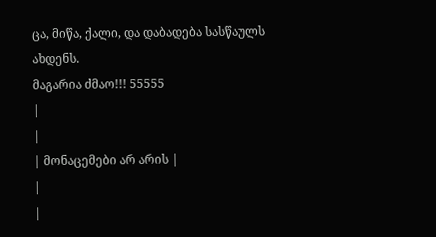ცა, მიწა, ქალი, და დაბადება სასწაულს ახდენს.
მაგარია ძმაო!!! 55555
|
|
| მონაცემები არ არის |
|
|